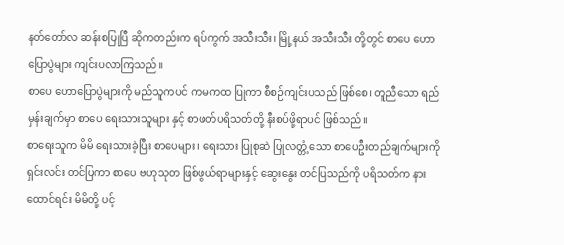နတ်တော်လ ဆန်းစပြုပြီ ဆိုကတည်းက ရပ်ကွက် အသီးသီး၊ မြို့နယ် အသီးသီး တို့တွင် စာပေ ဟောပြောပွဲများ ကျင်းပလာကြသည်။
စာပေ ဟောပြောပွဲများကို မည်သူကပင် ကမကထ ပြုကာ စီစဉ်ကျင်းပသည် ဖြစ်စေ၊ တူညီသော ရည်မှန်းချက်မှာ စာပေ ရေးသားသူများ နှင့် စာဖတ်ပရိသတ်တို့ နီးစပ်ဖို့ရာပင် ဖြစ်သည်။
စာရေးသူက မိမိ ရေးသားခဲ့ပြီး စာပေများ၊ ရေးသား ပြုစုဆဲ ပြုလတ္တံ့သော စာပေဦးတည်ချက်များကို ရှင်းလင်း တင်ပြကာ စာပေ ဗဟုသုတ ဖြစ်ဖွယ်ရာများနှင့် ဆွေးနွေး တင်ပြသည်ကို ပရိသတ်က နားထောင်ရင်း မိမိတို့ ပင့်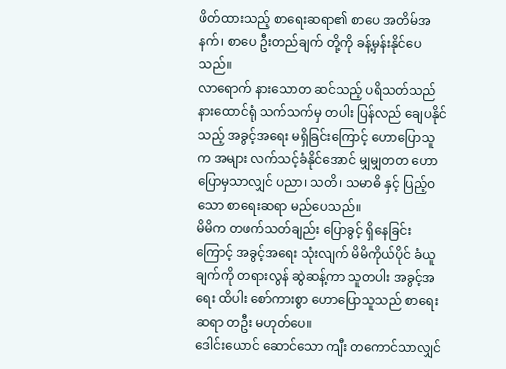ဖိတ်ထားသည့် စာရေးဆရာ၏ စာပေ အတိမ်အနက်၊ စာပေ ဦးတည်ချက် တို့ကို ခန့်မှန်းနိုင်ပေသည်။
လာရောက် နားသောတ ဆင်သည့် ပရိသတ်သည် နားထောင်ရုံ သက်သက်မှ တပါး ပြန်လည် ချေပနိုင်သည့် အခွင့်အရေး မရှိခြင်းကြောင့် ဟောပြောသူက အများ လက်သင့်ခံနိုင်အောင် မျှမျှတတ ဟောပြောမှသာလျှင် ပညာ၊ သတိ၊ သမာဓိ နှင့် ပြည့်ဝသော စာရေးဆရာ မည်ပေသည်။
မိမိက တဖက်သတ်ချည်း ပြောခွင့် ရှိနေခြင်းကြောင့် အခွင့်အရေး သုံးလျက် မိမိကိုယ်ပိုင် ခံယူချက်ကို တရားလွန် ဆွဲဆန့်ကာ သူတပါး အခွင့်အရေး ထိပါး စော်ကားစွာ ဟောပြောသူသည် စာရေးဆရာ တဦး မဟုတ်ပေ။
ဒေါင်းယောင် ဆောင်သော ကျီး တကောင်သာလျှင်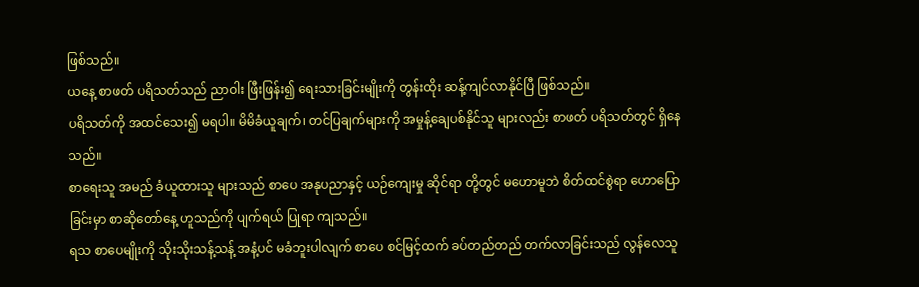ဖြစ်သည်။
ယနေ့ စာဖတ် ပရိသတ်သည် ညာဝါး ဖြီးဖြန်း၍ ရေးသားခြင်းမျိုးကို တွန်းထိုး ဆန့်ကျင်လာနိုင်ပြီ ဖြစ်သည်။
ပရိသတ်ကို အထင်သေး၍ မရပါ။ မိမိခံယူချက်၊ တင်ပြချက်များကို အမှုန့်ချေပစ်နိုင်သူ များလည်း စာဖတ် ပရိသတ်တွင် ရှိနေသည်။
စာရေးသူ အမည် ခံယူထားသူ များသည် စာပေ အနုပညာနှင့် ယဉ်ကျေးမှု ဆိုင်ရာ တို့တွင် မဟောမူဘဲ စိတ်ထင်စွဲရာ ဟောပြောခြင်းမှာ စာဆိုတော်နေ့ ဟူသည်ကို ပျက်ရယ် ပြုရာ ကျသည်။
ရသ စာပေမျိုးကို သိုးသိုးသန့်သန့် အနံ့ပင် မခံဘူးပါလျက် စာပေ စင်မြင့်ထက် ခပ်တည်တည် တက်လာခြင်းသည် လွန်လေသူ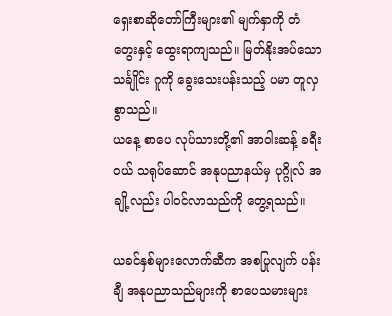ရှေးစာဆိုတော်ကြီးများ၏ မျက်နှာကို တံတွေးနှင့် ထွေးရာကျသည်။ မြတ်နိုးအပ်သော သင်္ချိုင်း ဂူကို ခွေးသေးပန်းသည့် ပမာ တူလှစွာသည်။
ယနေ့ စာပေ လုပ်သားတို့၏ အာဝါးဆန့် ခရီးဝယ် သရုပ်ဆောင် အနုပညာနယ်မှ ပုဂ္ဂိုလ် အချို့လည်း ပါဝင်လာသည်ကို တွေ့ရသည်။

ယခင်နှစ်များလောက်ဆီက အစပြုလျက် ပန်းချီ အနုပညာသည်များကို စာပေသမားများ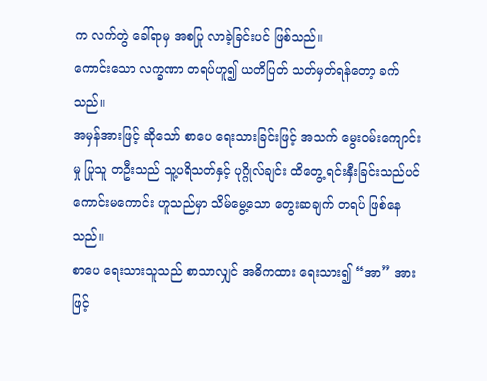က လက်တွဲ ခေါ်ရာမှ အစပြု လာခဲ့ခြင်းပင် ဖြစ်သည်။
ကောင်းသော လက္ခဏာ တရပ်ဟူ၍ ယတိပြတ် သတ်မှတ်ရန်တော့ ခက်သည်။
အမှန်အားဖြင့် ဆိုသော် စာပေ ရေးသားခြင်းဖြင့် အသက် မွေးဝမ်းကျောင်းမှု ပြုသူ တဦးသည် သူ့ပရိသတ်နှင့် ပုဂ္ဂိုလ်ချင်း ထိတွေ့ ရင်းနှီးခြင်းသည်ပင် ကောင်းမကောင်း ဟူသည်မှာ သိမ်မွေ့သော တွေးဆချက် တရပ် ဖြစ်နေသည်။
စာပေ ရေးသားသူသည် စာသာလျှင် အဓိကထား ရေးသား၍ “အာ” အားဖြင့်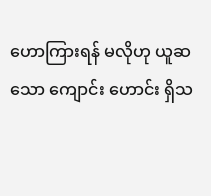ဟောကြားရန် မလိုဟု ယူဆသော ကျောင်း ဟောင်း ရှိသ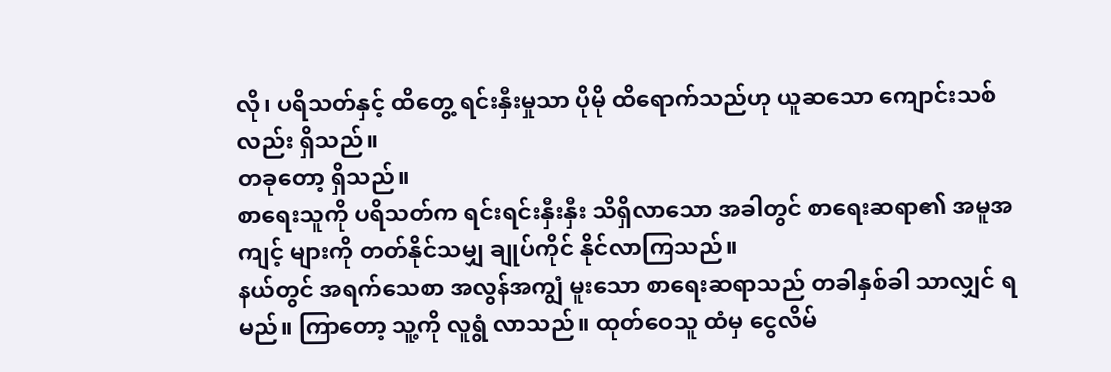လို၊ ပရိသတ်နှင့် ထိတွေ့ ရင်းနှီးမှုသာ ပိုမို ထိရောက်သည်ဟု ယူဆသော ကျောင်းသစ်လည်း ရှိသည်။
တခုတော့ ရှိသည်။
စာရေးသူကို ပရိသတ်က ရင်းရင်းနှီးနှီး သိရှိလာသော အခါတွင် စာရေးဆရာ၏ အမူအကျင့် များကို တတ်နိုင်သမျှ ချုပ်ကိုင် နိုင်လာကြသည်။
နယ်တွင် အရက်သေစာ အလွန်အကျွံ မူးသော စာရေးဆရာသည် တခါနှစ်ခါ သာလျှင် ရမည်။ ကြာတော့ သူ့ကို လူရွံ လာသည်။ ထုတ်ဝေသူ ထံမှ ငွေလိမ်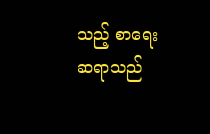သည့် စာရေးဆရာသည်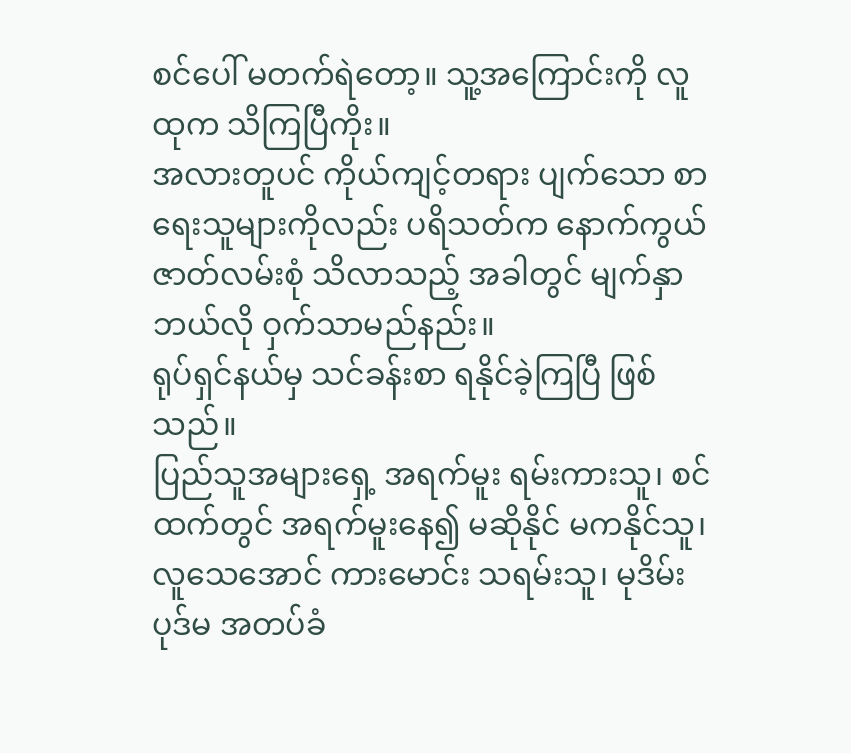စင်ပေါ် မတက်ရဲတော့။ သူ့အကြောင်းကို လူထုက သိကြပြီကိုး။
အလားတူပင် ကိုယ်ကျင့်တရား ပျက်သော စာရေးသူများကိုလည်း ပရိသတ်က နောက်ကွယ် ဇာတ်လမ်းစုံ သိလာသည့် အခါတွင် မျက်နှာ ဘယ်လို ဝှက်သာမည်နည်း။
ရုပ်ရှင်နယ်မှ သင်ခန်းစာ ရနိုင်ခဲ့ကြပြီ ဖြစ်သည်။
ပြည်သူအများရှေ့ အရက်မူး ရမ်းကားသူ၊ စင်ထက်တွင် အရက်မူးနေ၍ မဆိုနိုင် မကနိုင်သူ၊ လူသေအောင် ကားမောင်း သရမ်းသူ၊ မုဒိမ်း ပုဒ်မ အတပ်ခံ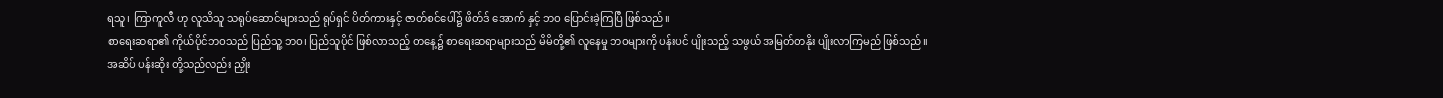ရသူ၊ ကြာကူလီ ဟု လူသိသူ သရုပ်ဆောင်များသည် ရုပ်ရှင် ပိတ်ကားနှင့် ဇာတ်စင်ပေါ်၌ ဖိတ်ဒ် အောက် နှင့် ဘဝ ပြောင်းခဲ့ကြပြီ ဖြစ်သည်။
စာရေးဆရာ၏ ကိုယ်ပိုင်ဘဝသည် ပြည်သူ့ ဘဝ၊ ပြည်သူပိုင် ဖြစ်လာသည့် တနေ့၌ စာရေးဆရာများသည် မိမိတို့၏ လူနေမှု ဘဝများကို ပန်းပင် ပျိုးသည့် သဖွယ် အမြတ်တနိုး ပျိုးလာကြမည် ဖြစ်သည်။
အဆိပ် ပန်းဆိုး တို့သည်လည်း ညှိုး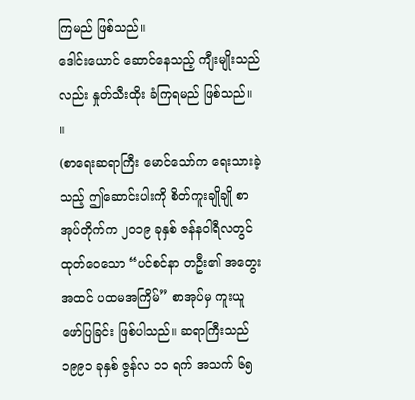ကြမည် ဖြစ်သည်။
ဒေါင်းယောင် ဆောင်နေသည့် ကျီးမျိုးသည်လည်း နှုတ်သီးထိုး ခံကြရမည် ဖြစ်သည်။ ။
(စာရေးဆရာကြီး မောင်သော်က ရေးသားခဲ့သည့် ဤဆောင်းပါးကို စိတ်ကူးချိုချို စာအုပ်တိုက်က ၂၀၁၉ ခုနှစ် ဇန်နဝါရီလတွင် ထုတ်ဝေသော “ပင်စင်နာ တဦး၏ အတွေးအထင် ပထမအကြိမ်” စာအုပ်မှ ကူးယူ ဖော်ပြခြင်း ဖြစ်ပါသည်။ ဆရာကြီးသည် ၁၉၉၁ ခုနှစ် ဇွန်လ ၁၁ ရက် အသက် ၆၅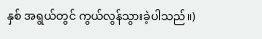နှစ် အရွယ်တွင် ကွယ်လွန်သွားခဲ့ပါသည်။)